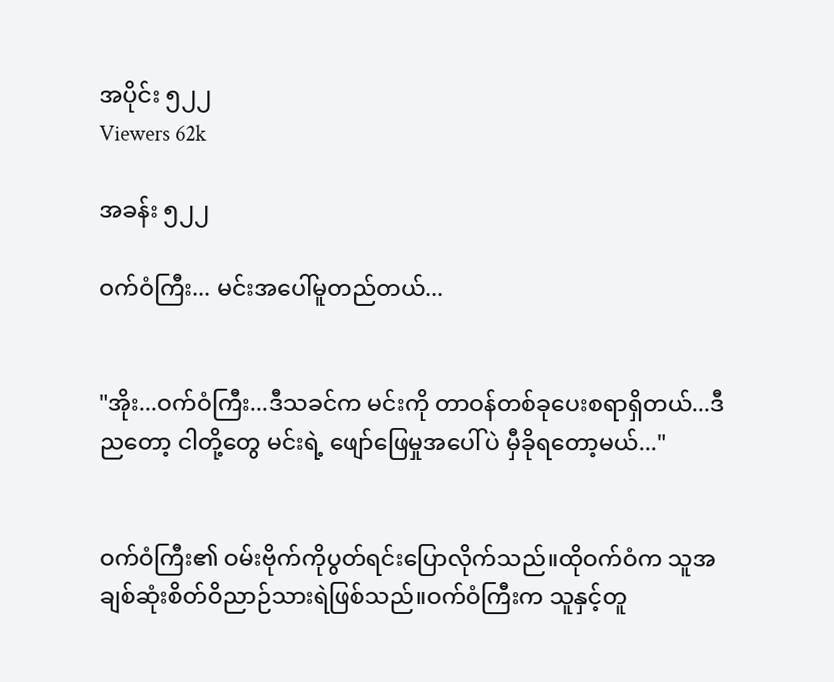အပိုင်း ၅၂၂
Viewers 62k

အခန်း ၅၂၂

ဝက်ဝံကြီး... မင်းအပေါ်မူတည်တယ်...


"အိုး...ဝက်ဝံကြီး...ဒီသခင်က မင်းကို တာဝန်တစ်ခုပေးစရာရှိတယ်...ဒီညတော့ ငါတို့တွေ မင်းရဲ့ ဖျော်ဖြေမှုအပေါ်ပဲ မှီခိုရတော့မယ်..."


ဝက်ဝံကြီး၏ ဝမ်းဗိုက်ကိုပွတ်ရင်းပြောလိုက်သည်။ထိုဝက်ဝံက သူအချစ်ဆုံးစိတ်ဝိညာဉ်သားရဲဖြစ်သည်။ဝက်ဝံကြီးက သူနှင့်တူ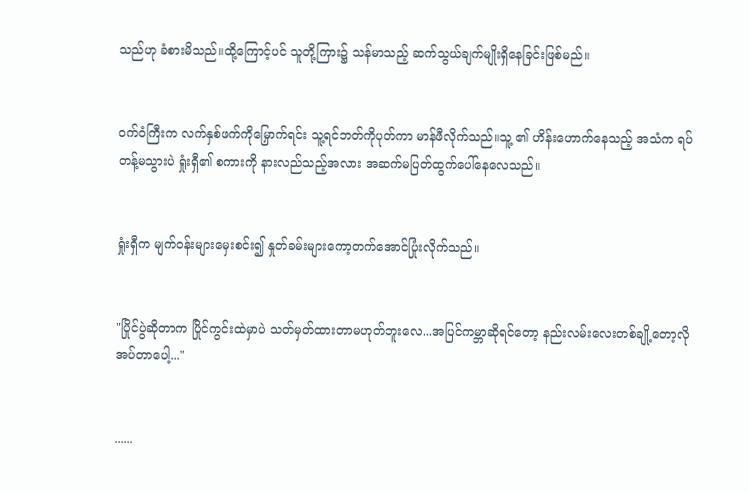သည်ဟု ခံစားမိသည်။ထို့ကြောင့်ပင် သူတို့ကြား၌ သန်မာသည့် ဆက်သွယ်ချက်မျိုးရှိနေခြင်းဖြစ်မည်။


ဝက်ဝံကြီးက လက်နှစ်ဖက်ကိုမြှောက်ရင်း သူ့ရင်ဘတ်ကိုပုတ်ကာ မာန်ဖီလိုက်သည်။သူ့ ၏ ဟိန်းဟောက်နေသည့် အသံက ရပ်တန့်မသွားပဲ ရှုံးရှီ၏ စကားကို နားလည်သည့်အလား အဆက်မပြတ်ထွက်ပေါ်နေလေသည်။


ရှုံးရှီက မျက်ဝန်းများမှေးစင်း၍ နှုတ်ခမ်းများကော့တက်အောင်ပြုံးလိုက်သည်။


"ပြိုင်ပွဲဆိုတာက ပြိုင်ကွင်းထဲမှာပဲ သတ်မှတ်ထားတာမဟုတ်ဘူးလေ...အပြင်ကမ္ဘာဆိုရင်တော့ နည်းလမ်းလေးတစ်ချို့တော့လိုအပ်တာပေါ့..."


......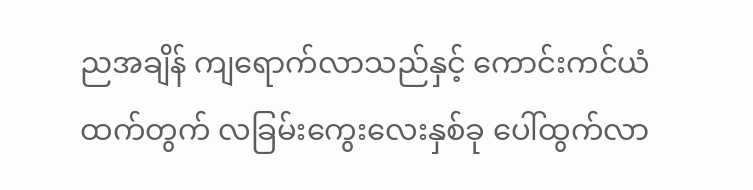ညအချိန် ကျရောက်လာသည်နှင့် ကောင်းကင်ယံထက်တွက် လခြမ်းကွေးလေးနှစ်ခု ပေါ်ထွက်လာ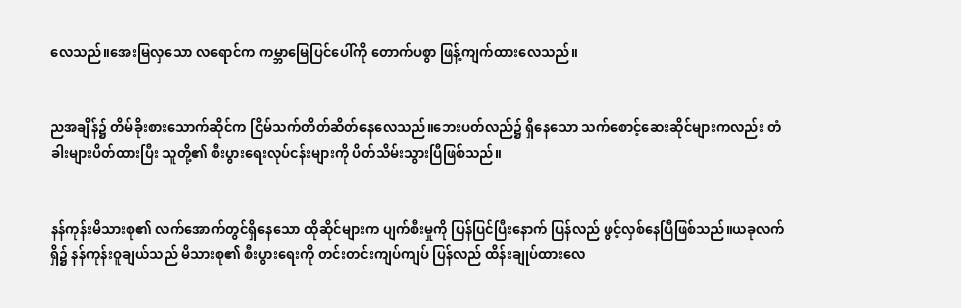လေသည်။အေးမြလှသော လရောင်က ကမ္ဘာမြေပြင်ပေါ်ကို တောက်ပစွာ ဖြန့်ကျက်ထားလေသည်။


ညအချိန်၌ တိမ်ခိုးစားသောက်ဆိုင်က ငြိမ်သက်တိတ်ဆိတ်နေလေသည်။ဘေးပတ်လည်၌ ရှိနေသော သက်စောင့်ဆေးဆိုင်များကလည်း တံခါးများပိတ်ထားပြီး သူတို့၏ စီးပွားရေးလုပ်ငန်းများကို ပိတ်သိမ်းသွားပြီဖြစ်သည်။


နန်ကုန်းမိသားစု၏ လက်အောက်တွင်ရှိနေသော ထိုဆိုင်များက ပျက်စီးမှုကို ပြန်ပြင်ပြီးနောက် ပြန်လည် ဖွင့်လှစ်နေပြီဖြစ်သည်။ယခုလက်ရှိ၌ နန်ကုန်းဝူချယ်သည် မိသားစု၏ စီးပွားရေးကို တင်းတင်းကျပ်ကျပ် ပြန်လည် ထိန်းချုပ်ထားလေ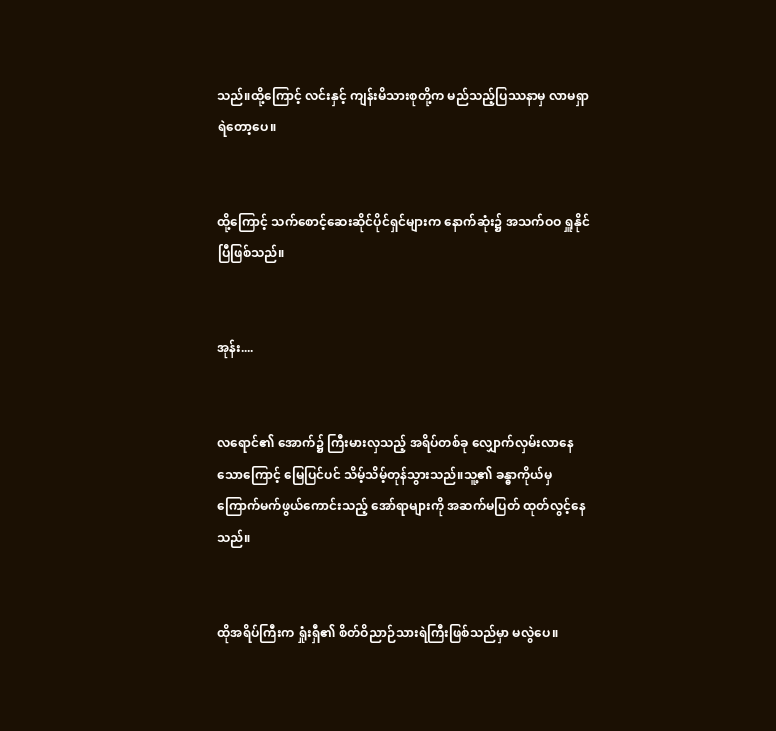သည်။ထို့ကြောင့် လင်းနှင့် ကျန်းမိသားစုတို့က မည်သည့်ပြဿနာမှ လာမရှာရဲတော့ပေ။


ထို့ကြောင့် သက်စောင့်ဆေးဆိုင်ပိုင်ရှင်များက နောက်ဆုံး၌ အသက်ဝဝ ရှူနိုင်ပြီဖြစ်သည်။


အုန်း....


လရောင်၏ အောက်၌ ကြီးမားလှသည့် အရိပ်တစ်ခု လျှောက်လှမ်းလာနေသောကြောင့် မြေပြင်ပင် သိမ့်သိမ့်တုန်သွားသည်။သူ့၏ ခန္ဓာကိုယ်မှ ကြောက်မက်ဖွယ်ကောင်းသည့် အော်ရာများကို အဆက်မပြတ် ထုတ်လွင့်နေသည်။


ထိုအရိပ်ကြီးက ရှုံးရှီ၏ စိတ်ဝိညာဉ်သားရဲကြီးဖြစ်သည်မှာ မလွဲပေ။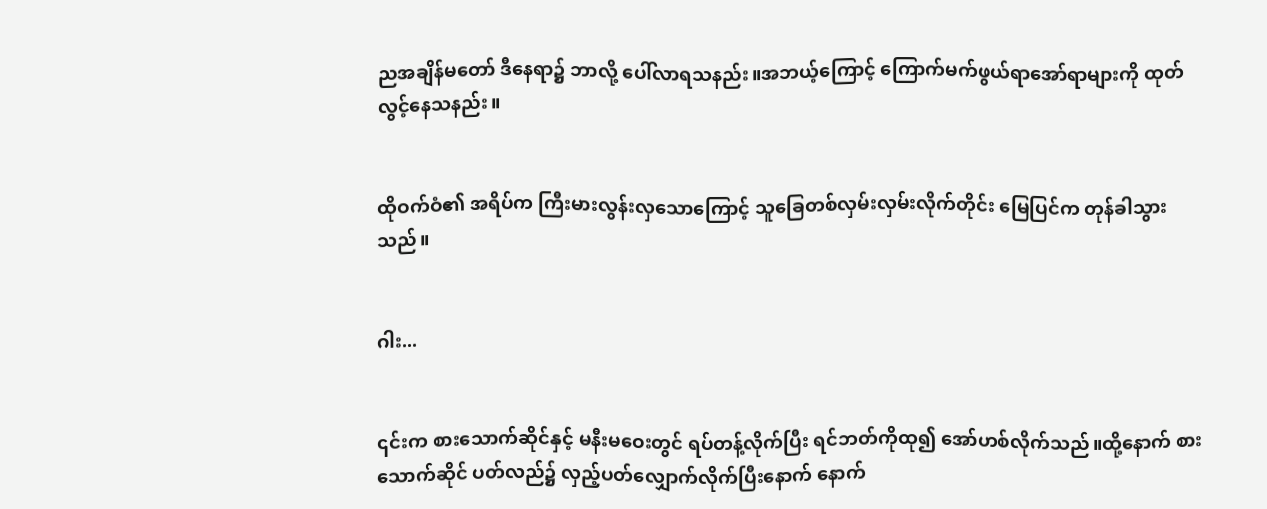ညအချိန်မတော် ဒီနေရာ၌ ဘာလို့ ပေါ်လာရသနည်း။အဘယ့်ကြောင့် ကြောက်မက်ဖွယ်ရာအော်ရာများကို ထုတ်လွင့်နေသနည်း။


ထိုဝက်ဝံ၏ အရိပ်က ကြီးမားလွန်းလှသောကြောင့် သူခြေတစ်လှမ်းလှမ်းလိုက်တိုင်း မြေပြင်က တုန်ခါသွားသည်။


ဂါး...


၎င်းက စားသောက်ဆိုင်နှင့် မနီးမဝေးတွင် ရပ်တန့်လိုက်ပြီး ရင်ဘတ်ကိုထု၍ အော်ဟစ်လိုက်သည်။ထို့နောက် စားသောက်ဆိုင် ပတ်လည်၌ လှည့်ပတ်လျှောက်လိုက်ပြီးနောက် နောက်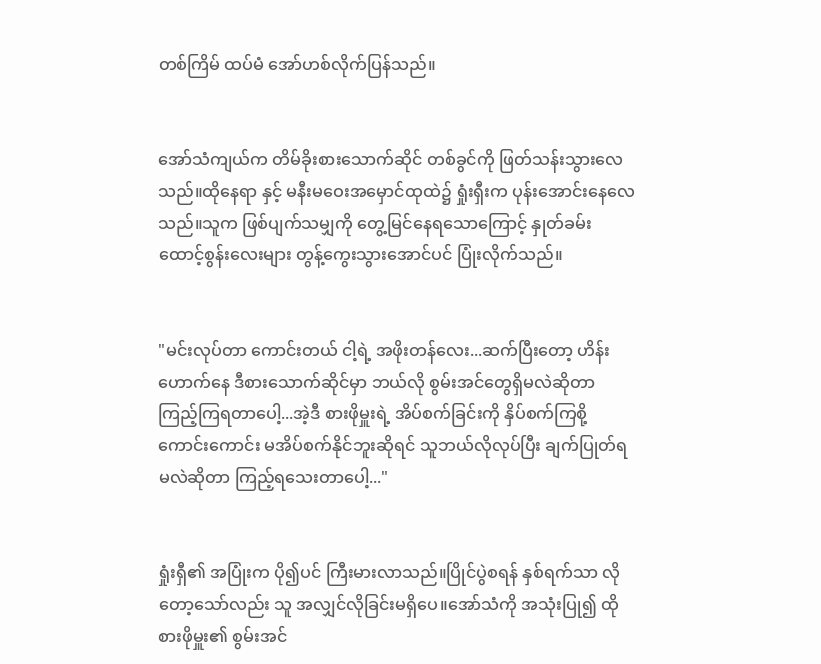တစ်ကြိမ် ထပ်မံ အော်ဟစ်လိုက်ပြန်သည်။


အော်သံကျယ်က တိမ်ခိုးစားသောက်ဆိုင် တစ်ခွင်ကို ဖြတ်သန်းသွားလေသည်။ထိုနေရာ နှင့် မနီးမဝေးအမှောင်ထုထဲ၌ ရှုံးရှီးက ပုန်းအောင်းနေလေသည်။သူက ဖြစ်ပျက်သမျှကို တွေ့မြင်နေရသောကြောင့် နှုတ်ခမ်းထောင့်စွန်းလေးများ တွန့်ကွေးသွားအောင်ပင် ပြုံးလိုက်သည်။


"မင်းလုပ်တာ ကောင်းတယ် ငါ့ရဲ့ အဖိုးတန်လေး...ဆက်ပြီးတော့ ဟိန်းဟောက်နေ ဒီစားသောက်ဆိုင်မှာ ဘယ်လို စွမ်းအင်တွေရှိမလဲဆိုတာ ကြည့်ကြရတာပေါ့...အဲ့ဒီ စားဖိုမှူးရဲ့ အိပ်စက်ခြင်းကို နှိပ်စက်ကြစို့ ကောင်းကောင်း မအိပ်စက်နိုင်ဘူးဆိုရင် သူဘယ်လိုလုပ်ပြီး ချက်ပြုတ်ရမလဲဆိုတာ ကြည့်ရသေးတာပေါ့..."


ရှုံးရှီ၏ အပြုံးက ပို၍ပင် ကြီးမားလာသည်။ပြိုင်ပွဲစရန် နှစ်ရက်သာ လိုတော့သော်လည်း သူ အလျှင်လိုခြင်းမရှိပေ။အော်သံကို အသုံးပြု၍ ထိုစားဖိုမှူး၏ စွမ်းအင်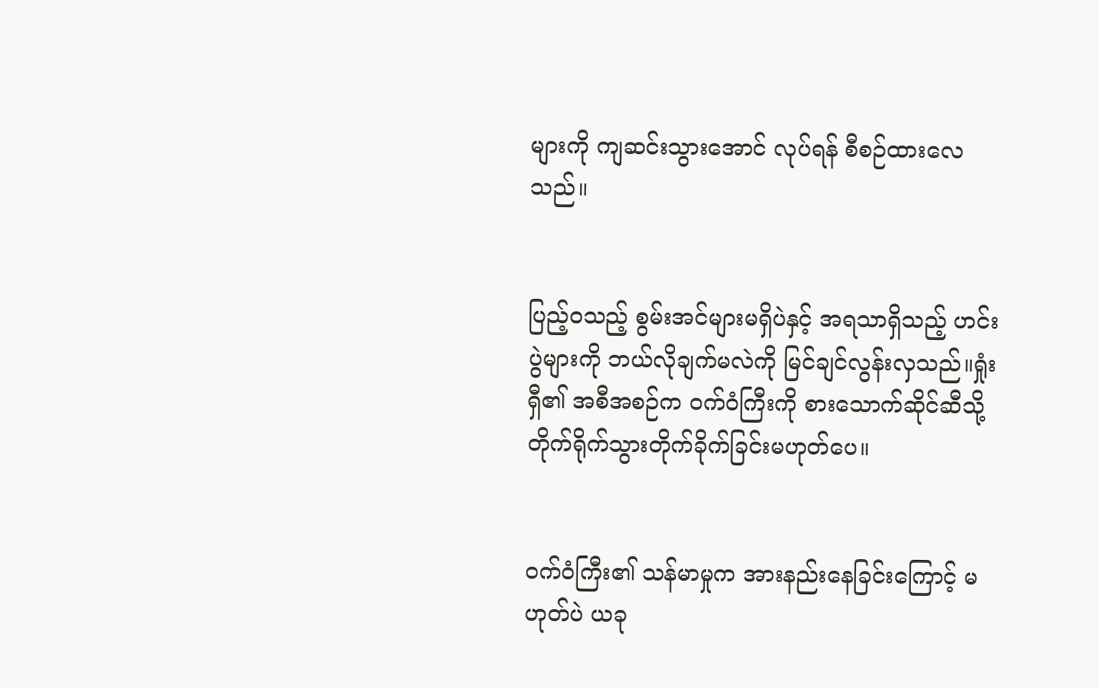များကို ကျဆင်းသွားအောင် လုပ်ရန် စီစဉ်ထားလေသည်။


ပြည့်ဝသည့် စွမ်းအင်များမရှိပဲနှင့် အရသာရှိသည့် ဟင်းပွဲများကို ဘယ်လိုချက်မလဲကို မြင်ချင်လွန်းလှသည်။ရှုံးရှီ၏ အစီအစဉ်က ဝက်ဝံကြီးကို စားသောက်ဆိုင်ဆီသို့ တိုက်ရိုက်သွားတိုက်ခိုက်ခြင်းမဟုတ်ပေ။


ဝက်ဝံကြီး၏ သန်မာမှုက အားနည်းနေခြင်းကြောင့် မဟုတ်ပဲ ယခု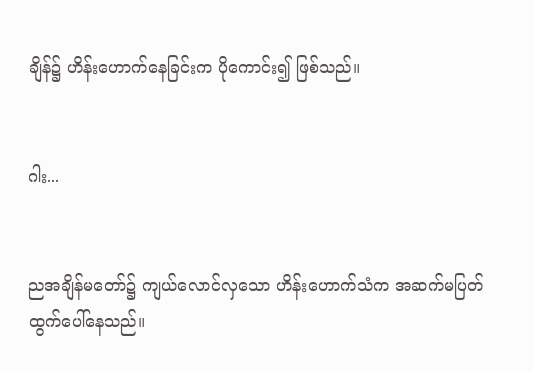ချိန်၌ ဟိန်းဟောက်နေခြင်းက ပိုကောင်း၍ ဖြစ်သည်။


ဂါး...


ညအချိန်မတော်၌ ကျယ်လောင်လှသော ဟိန်းဟောက်သံက အဆက်မပြတ် ထွက်ပေါ်နေသည်။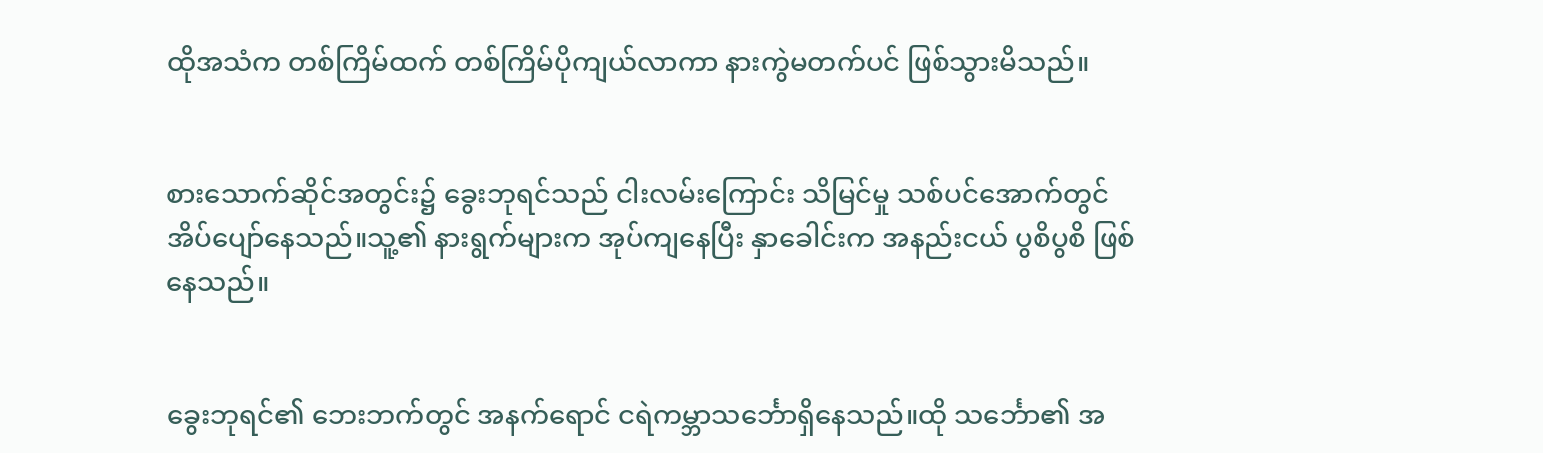ထိုအသံက တစ်ကြိမ်ထက် တစ်ကြိမ်ပိုကျယ်လာကာ နားကွဲမတက်ပင် ဖြစ်သွားမိသည်။


စားသောက်ဆိုင်အတွင်း၌ ခွေးဘုရင်သည် ငါးလမ်းကြောင်း သိမြင်မှု သစ်ပင်အောက်တွင် အိပ်ပျော်နေသည်။သူ့၏ နားရွက်များက အုပ်ကျနေပြီး နှာခေါင်းက အနည်းငယ် ပွစိပွစိ ဖြစ်နေသည်။


ခွေးဘုရင်၏ ဘေးဘက်တွင် အနက်ရောင် ငရဲကမ္ဘာသင်္ဘောရှိနေသည်။ထို သင်္ဘော၏ အ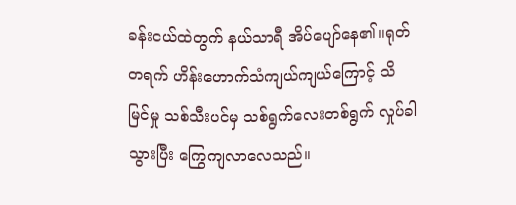ခန်းငယ်ထဲတွက် နယ်သာရီ အိပ်ပျော်နေ၏။ရုတ်တရက် ဟိန်းဟောက်သံကျယ်ကျယ်ကြောင့် သိမြင်မှု သစ်သီးပင်မှ သစ်ရွက်လေးတစ်ရွက် လှုပ်ခါသွားပြီး ကြွေကျလာလေသည်။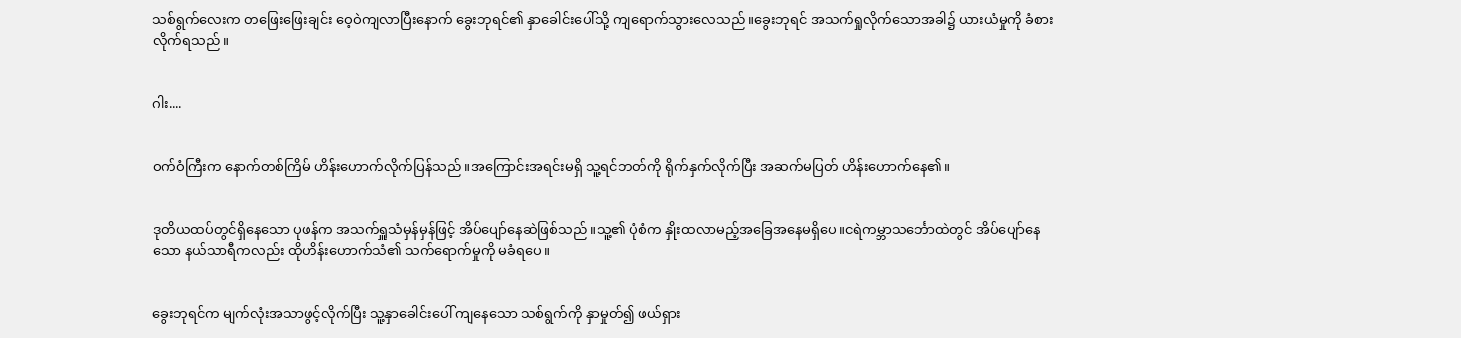သစ်ရွက်လေးက တဖြေးဖြေးချင်း ဝေ့ဝဲကျလာပြီးနောက် ခွေးဘုရင်၏ နှာခေါင်းပေါ်သို့ ကျရောက်သွားလေသည်။ခွေးဘုရင် အသက်ရှုလိုက်သောအခါ၌ ယားယံမှုကို ခံစားလိုက်ရသည်။


ဂါး....


ဝက်ဝံကြီးက နောက်တစ်ကြိမ် ဟိန်းဟောက်လိုက်ပြန်သည်။အကြောင်းအရင်းမရှိ သူ့ရင်ဘတ်ကို ရိုက်နှက်လိုက်ပြီး အဆက်မပြတ် ဟိန်းဟောက်နေ၏။


ဒုတိယထပ်တွင်ရှိနေသော ပုဖန်က အသက်ရှူသံမှန်မှန်ဖြင့် အိပ်ပျော်နေဆဲဖြစ်သည်။သူ့၏ ပုံစံက နှိုးထလာမည့်အခြေအနေမရှိပေ။ငရဲကမ္ဘာသင်္ဘောထဲတွင် အိပ်ပျော်နေသော နယ်သာရီကလည်း ထိုဟိန်းဟောက်သံ၏ သက်ရောက်မှုကို မခံရပေ။


ခွေးဘုရင်က မျက်လုံးအသာဖွင့်လိုက်ပြီး သူ့နှာခေါင်းပေါ် ကျနေသော သစ်ရွက်ကို နှာမှုတ်၍ ဖယ်ရှား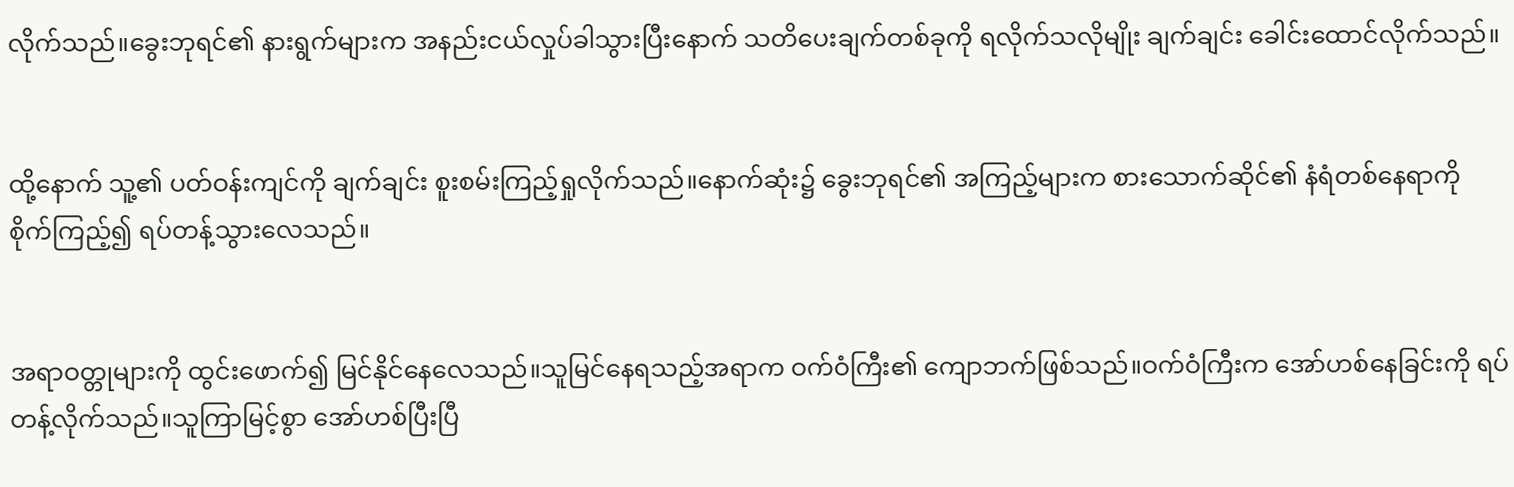လိုက်သည်။ခွေးဘုရင်၏ နားရွက်များက အနည်းငယ်လှုပ်ခါသွားပြီးနောက် သတိပေးချက်တစ်ခုကို ရလိုက်သလိုမျိုး ချက်ချင်း ခေါင်းထောင်လိုက်သည်။


ထို့နောက် သူ့၏ ပတ်ဝန်းကျင်ကို ချက်ချင်း စူးစမ်းကြည့်ရှုလိုက်သည်။နောက်ဆုံး၌ ခွေးဘုရင်၏ အကြည့်များက စားသောက်ဆိုင်၏ နံရံတစ်နေရာကို စိုက်ကြည့်၍ ရပ်တန့်သွားလေသည်။


အရာဝတ္တုများကို ထွင်းဖောက်၍ မြင်နိုင်နေလေသည်။သူမြင်နေရသည့်အရာက ဝက်ဝံကြီး၏ ကျောဘက်ဖြစ်သည်။ဝက်ဝံကြီးက အော်ဟစ်နေခြင်းကို ရပ်တန့်လိုက်သည်။သူကြာမြင့်စွာ အော်ဟစ်ပြီးပြီ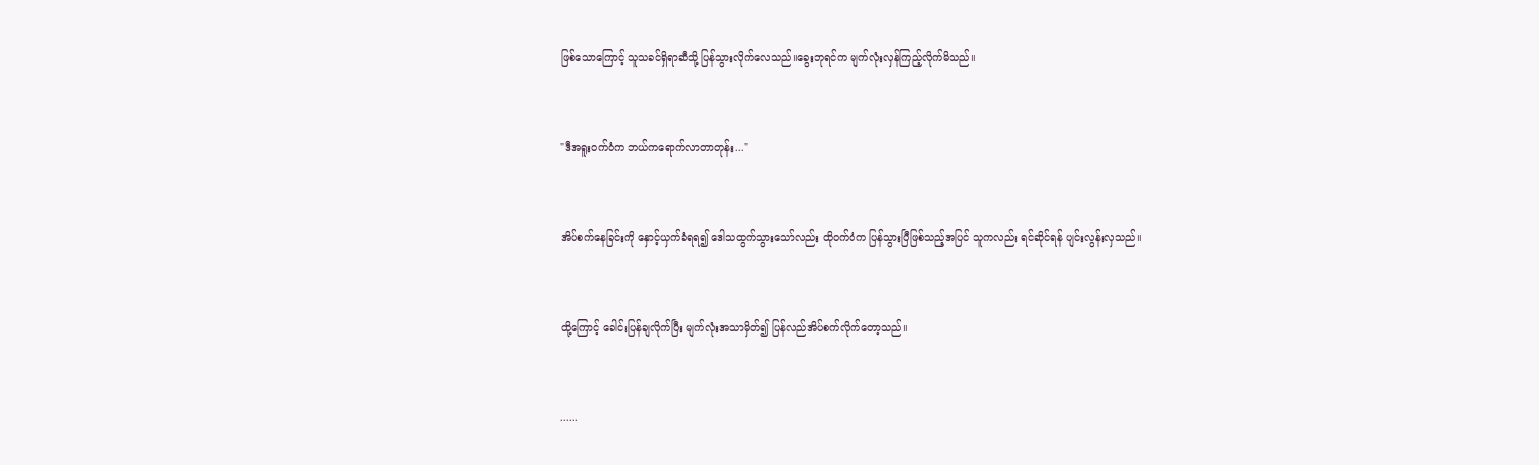ဖြစ်သောကြောင့် သူသခင်ရှိရာဆီသို့ ပြန်သွားလိုက်လေသည်။ခွေးဘုရင်က မျက်လုံးလှန်ကြည့်လိုက်မိသည်။


"ဒီအရူးဝက်ဝံက ဘယ်ကရောက်လာတာတုန်း..."


အိပ်စက်နေခြင်းကို နှောင့်ယှက်ခံရရ၍ ဒေါသထွက်သွားသော်လည်း ထိုဝက်ဝံက ပြန်သွားပြီဖြစ်သည့်အပြင် သူကလည်း ရင်ဆိုင်ရန် ပျင်းလွန်းလှသည်။


ထို့ကြောင့် ခေါင်းပြန်ချလိုက်ပြီး မျက်လုံးအသာမှိတ်၍ ပြန်လည်အိပ်စက်လိုက်တော့သည်။


......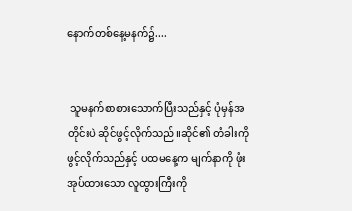နောက်တစ်နေ့မနက်၌....


 သူမနက်စာစားသောက်ပြီးသည်နှင့် ပုံမှန်အတိုင်းပဲ ဆိုင်ဖွင့်လိုက်သည်။ဆိုင်၏ တံခါးကို ဖွင့်လိုက်သည်နှင့် ပထမနေ့က မျက်နာကို ဖုံးအုပ်ထားသော လူထွားကြီးကို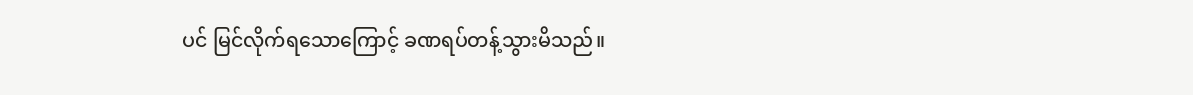ပင် မြင်လိုက်ရသောကြောင့် ခဏရပ်တန့်သွားမိသည်။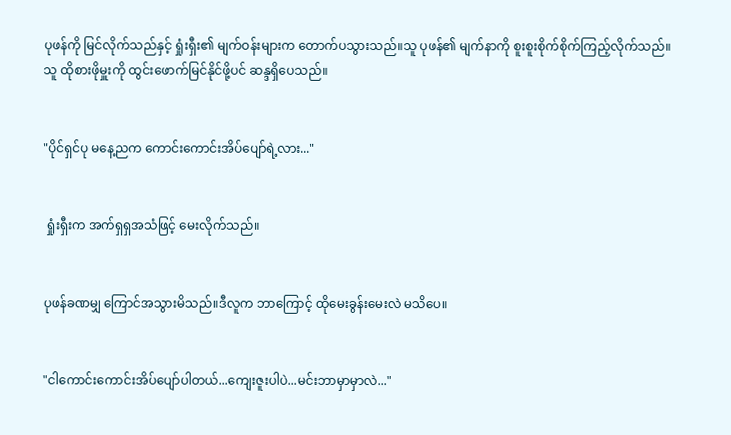ပုဖန်ကို မြင်လိုက်သည်နှင့် ရှုံးရှီး၏ မျက်ဝန်းများက တောက်ပသွားသည်။သူ ပုဖန်၏ မျက်နာကို စူးစူးစိုက်စိုက်ကြည့်လိုက်သည်။သူ ထိုစားဖိုမှူးကို ထွင်းဖောက်မြင်နိုင်ဖို့ပင် ဆန္ဒရှိပေသည်။


"ပိုင်ရှင်ပု မနေ့ညက ကောင်းကောင်းအိပ်ပျော်ရဲ့လား..."


 ရှုံးရှီးက အက်ရှရှအသံဖြင့် မေးလိုက်သည်။


ပုဖန်ခဏမျှ ကြောင်အသွားမိသည်။ဒီလူက ဘာကြောင့် ထိုမေးခွန်းမေးလဲ မသိပေ။


"ငါကောင်းကောင်းအိပ်ပျော်ပါတယ်...ကျေးဇူးပါပဲ...မင်းဘာမှာမှာလဲ..."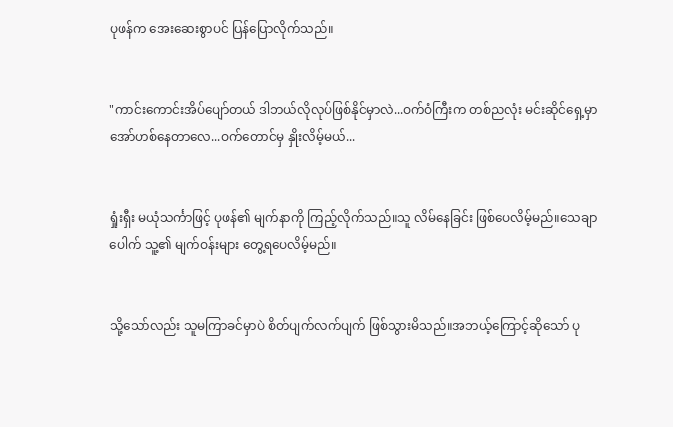ပုဖန်က အေးဆေးစွာပင် ပြန်ပြောလိုက်သည်။


"ကာင်းကောင်းအိပ်ပျော်တယ် ဒါဘယ်လိုလုပ်ဖြစ်နိုင်မှာလဲ...ဝက်ဝံကြီးက တစ်ညလုံး မင်းဆိုင်ရှေ့မှာ အော်ဟစ်နေတာလေ...ဝက်တောင်မှ နှိုးလိမ့်မယ်...


ရှုံးရှီး မယုံသင်္ကာဖြင့် ပုဖန်၏ မျက်နာကို ကြည့်လိုက်သည်။သူ လိမ်နေခြင်း ဖြစ်ပေလိမ့်မည်။သေချာပေါက် သူ့၏ မျက်ဝန်းများ တွေ့ရပေလိမ့်မည်။


သို့သော်လည်း သူမကြာခင်မှာပဲ စိတ်ပျက်လက်ပျက် ဖြစ်သွားမိသည်။အဘယ့်ကြောင့်ဆိုသော် ပု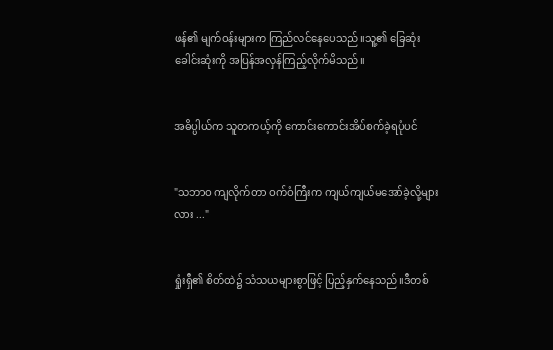ဖန်၏ မျက်ဝန်းများက ကြည်လင်နေပေသည်။သူ့၏ ခြေဆုံးခေါင်းဆုံးကို အပြန်အလှန်ကြည့်လိုက်မိသည်။


အဓိပ္ပါယ်က သူတကယ့်ကို ကောင်းကောင်းအိပ်စက်ခဲ့ရပုံပင်


"သဘာဝ ကျလိုက်တာ ဝက်ဝံကြီးက ကျယ်ကျယ်မအော်ခဲ့လို့များလား ..."


ရှုံးရှီ၏ စိတ်ထဲ၌ သံသယများစွာဖြင့် ပြည့်နှက်နေသည်။ဒီတစ်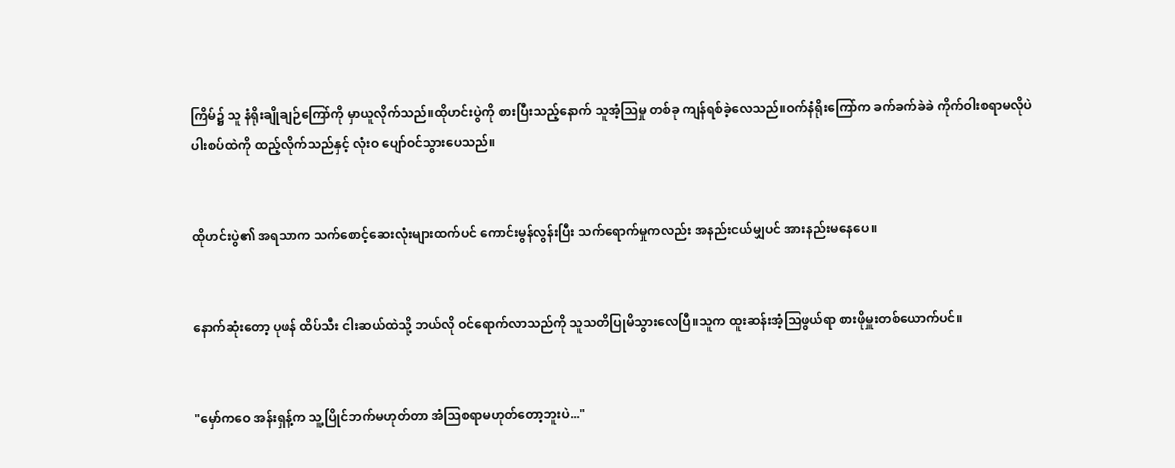ကြိမ်၌ သူ နံရိုးချိုချဉ်ကြော်ကို မှာယူလိုက်သည်။ထိုဟင်းပွဲကို စားပြီးသည့်နောက် သူအံ့သြမှု တစ်ခု ကျန်ရစ်ခဲ့လေသည်။ဝက်နံရိုးကြော်က ခက်ခက်ခဲခဲ ကိုက်ဝါးစရာမလိုပဲ ပါးစပ်ထဲကို ထည့်လိုက်သည်နှင့် လုံးဝ ပျော်ဝင်သွားပေသည်။


ထိုဟင်းပွဲ၏ အရသာက သက်စောင့်ဆေးလုံးများထက်ပင် ကောင်းမွန်လွန်းပြီး သက်ရောက်မှုကလည်း အနည်းငယ်မျှပင် အားနည်းမနေပေ။


နောက်ဆုံးတော့ ပုဖန် ထိပ်သီး ငါးဆယ်ထဲသို့ ဘယ်လို ဝင်ရောက်လာသည်ကို သူသတိပြုမိသွားလေပြီ။သူက ထူးဆန်းအံ့သြဖွယ်ရာ စားဖိုမှူးတစ်ယောက်ပင်။


"မှော်ကဝေ အန်းရှန့်က သူ့ပြိုင်ဘက်မဟုတ်တာ အံသြစရာမဟုတ်တော့ဘူးပဲ..."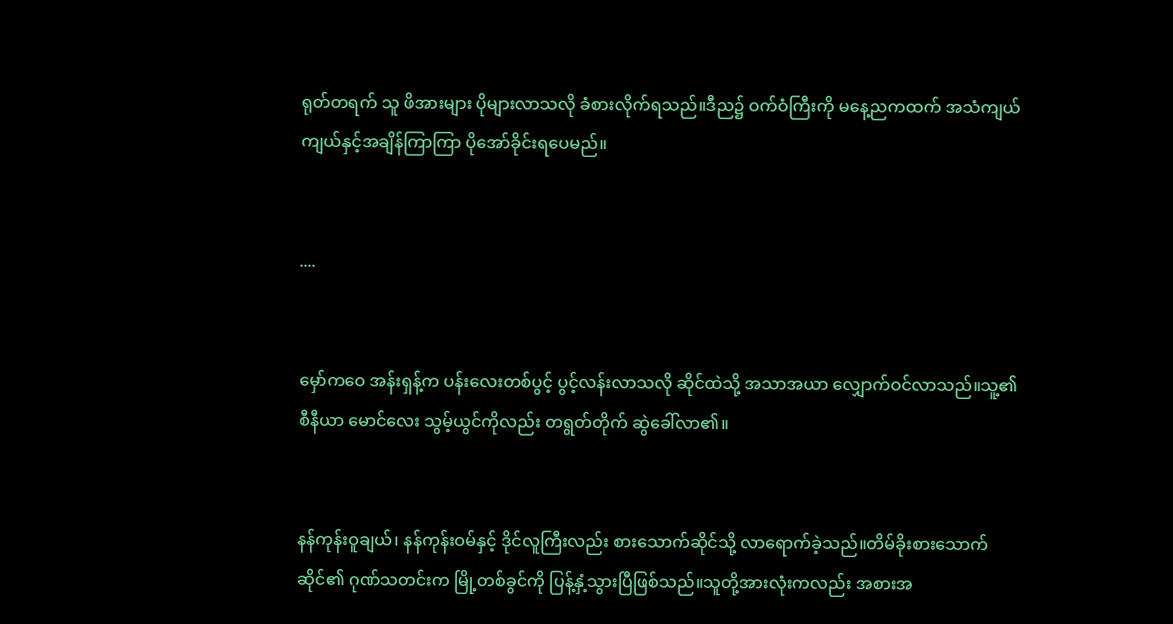ရုတ်တရက် သူ ဖိအားများ ပိုများလာသလို ခံစားလိုက်ရသည်။ဒီည၌ ဝက်ဝံကြီးကို မနေ့ညကထက် အသံကျယ်ကျယ်နှင့်အချိန်ကြာကြာ ပိုအော်ခိုင်းရပေမည်။


....


မှော်ကဝေ အန်းရှန့်က ပန်းလေးတစ်ပွင့် ပွင့်လန်းလာသလို ဆိုင်ထဲသို့ အသာအယာ လျှောက်ဝင်လာသည်။သူ့၏ စီနီယာ မောင်လေး သွမ့်ယွင်ကိုလည်း တရွတ်တိုက် ဆွဲခေါ်လာ၏။


နန်ကုန်းဝူချယ်၊ နန်ကုန်းဝမ်နှင့် ဒိုင်လူကြီးလည်း စားသောက်ဆိုင်သို့ လာရောက်ခဲ့သည်။တိမ်ခိုးစားသောက်ဆိုင်၏ ဂုဏ်သတင်းက မြို့တစ်ခွင်ကို ပြန့်နှံ့သွားပြီဖြစ်သည်။သူတို့အားလုံးကလည်း အစားအ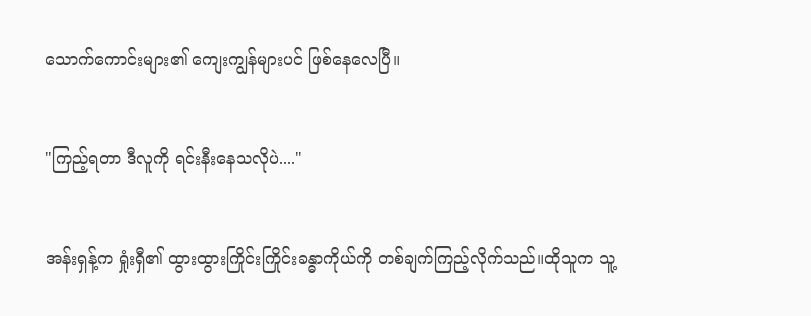သောက်ကောင်းများ၏ ကျေးကျွန်များပင် ဖြစ်နေလေပြီ။


"ကြည့်ရတာ ဒီလူကို ရင်းနီးနေသလိုပဲ...."


အန်းရှန့်က ရှုံးရှီ၏ ထွားထွားကြိုင်းကြိုင်းခန္ဓာကိုယ်ကို တစ်ချက်ကြည့်လိုက်သည်။ထိုသူက သူ့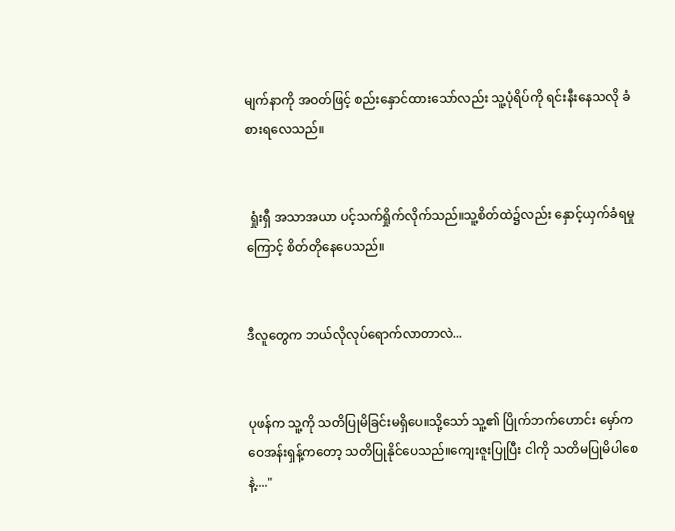မျက်နာကို အဝတ်ဖြင့် စည်းနှောင်ထားသော်လည်း သူ့ပုံရိပ်ကို ရင်းနီးနေသလို ခံစားရလေသည်။


 ရှုံးရှီ အသာအယာ ပင့်သက်ရှိုက်လိုက်သည်။သူ့စိတ်ထဲ၌လည်း နှောင့်ယှက်ခံရမှုကြောင့် စိတ်တိုနေပေသည်။


ဒီလူတွေက ဘယ်လိုလုပ်ရောက်လာတာလဲ...


ပုဖန်က သူ့ကို သတိပြုမိခြင်းမရှိပေ။သို့သော် သူ့၏ ပြိုက်ဘက်ဟောင်း မှော်ကဝေအန်းရှန့်ကတော့ သတိပြုနိုင်ပေသည်။ကျေးဇူးပြုပြီး ငါကို သတိမပြုမိပါစေနဲ့...."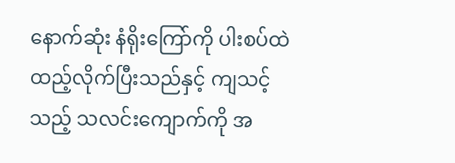နောက်ဆုံး နံရိုးကြော်ကို ပါးစပ်ထဲ ထည့်လိုက်ပြီးသည်နှင့် ကျသင့်သည့် သလင်းကျောက်ကို အ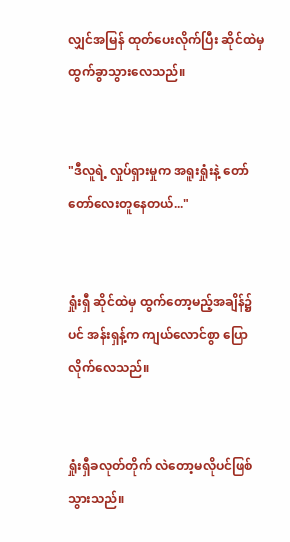လျှင်အမြန် ထုတ်ပေးလိုက်ပြီး ဆိုင်ထဲမှ ထွက်ခွာသွားလေသည်။


"ဒီလူရဲ့ လှုပ်ရှားမှုက အရူးရှုံးနဲ့ တော်တော်လေးတူနေတယ်..."


ရှုံးရှီ ဆိုင်ထဲမှ ထွက်တော့မည့်အချိန်၌ပင် အန်းရှန့်က ကျယ်လောင်စွာ ပြောလိုက်လေသည်။


ရှုံးရှီခလုတ်တိုက် လဲတော့မလိုပင်ဖြစ်သွားသည်။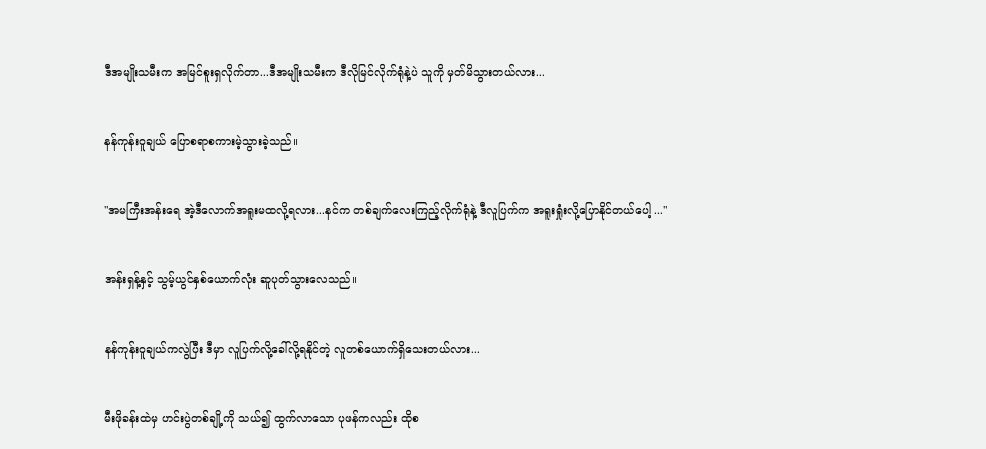ဒီအမျိုးသမီးက အမြင်စူးရှလိုက်တာ...ဒီအမျိုးသမီးက ဒီလိုမြင်လိုက်ရုံနဲ့ပဲ သူကို မှတ်မိသွားတယ်လား...


နန်ကုန်းဝူချယ် ပြောစရာစကားမဲ့သွားခဲ့သည်။


"အမကြီးအန်းရေ အဲ့ဒီလောက်အရူးမထလို့ရလား...နင်က တစ်ချက်လေးကြည့်လိုက်ရုံနဲ့ ဒီလူပြက်က အရူးရှုံးလို့ပြောနိုင်တယ်ပေါ့ ..."


အန်းရှန့်နှင့် သွမ့်ယွင်နှစ်ယောက်လုံး ဆူပုတ်သွားလေသည်။


နန်ကုန်းဝူချယ်ကလွဲပြီး ဒီမှာ လူပြက်လို့ခေါ်လို့ရနိုင်တဲ့ လူတစ်ယောက်ရှိသေးတယ်လား...


မီးဖိုခန်းထဲမှ ဟင်းပွဲတစ်ချို့ကို သယ်၍ ထွက်လာသော ပုဖန်ကလည်း ထိုစ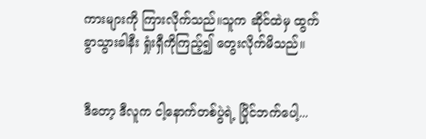ကားများကို ကြားလိုက်သည်။သူက ဆိုင်ထဲမှ ထွက်ခွာသွားခါနီး ရှုံးရှီကိုကြည့်၍ တွေးလိုက်မိသည်။


ဒီတော့ ဒီလူက ငါ့နောက်တစ်ပွဲရဲ့ ပြိုင်ဘက်ပေါ့...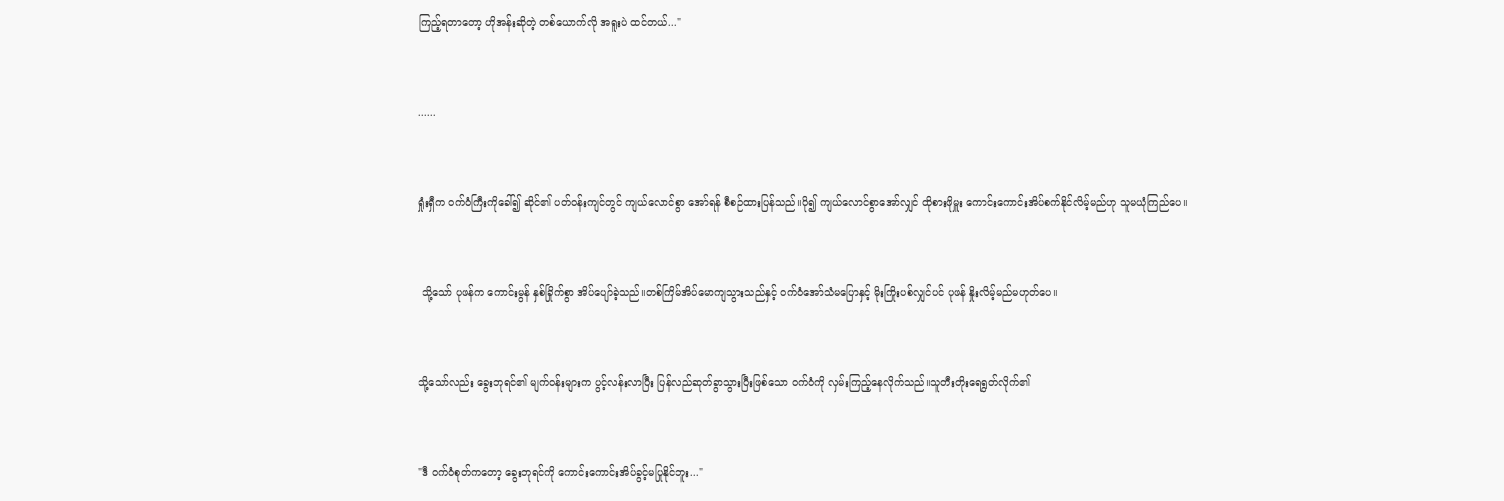ကြည့်ရတာတော့ ဟိုအန်းဆိုတဲ့ တစ်ယောက်လို အရူးပဲ ထင်တယ်..."


......


ရှုံးရှီက ဝက်ဝံကြီးကိုခေါ်၍ ဆိုင်၏ ပတ်ဝန်းကျင်တွင် ကျယ်လောင်စွာ အော်ရန် စီစဉ်ထားပြန်သည်။ပို၍ ကျယ်လောင်စွာအော်လျှင် ထိုစားဖိုမှူး ကောင်းကောင်းအိပ်စက်နိုင်လိမ့်မည်ဟု သူမယုံကြည်ပေ။


 သို့သော် ပုဖန်က ကောင်းမွန် နှစ်ခြိုက်စွာ အိပ်ပျော်ခဲ့သည်။တစ်ကြိမ်အိပ်မောကျသွားသည်နှင့် ဝက်ဝံအော်သံမပြောနှင့် မိုးကြိုးပစ်လျှင်ပင် ပုဖန် နှိုးလိမ့်မည်မဟုတ်ပေ။


သို့သော်လည်း ခွေးဘုရင်၏ မျက်ဝန်းများက ပွင့်လန်းလာပြီး ပြန်လည်ဆုတ်ခွာသွားပြီးဖြစ်သော ဝက်ဝံကို လှမ်းကြည့်နေလိုက်သည်။သူတီးတိုးရေရွတ်လိုက်၏


"ဒီ ဝက်ဝံစုတ်ကတော့ ခွေးဘုရင်ကို ကောင်းကောင်းအိပ်ခွင့်မပြုနိုင်ဘူး..."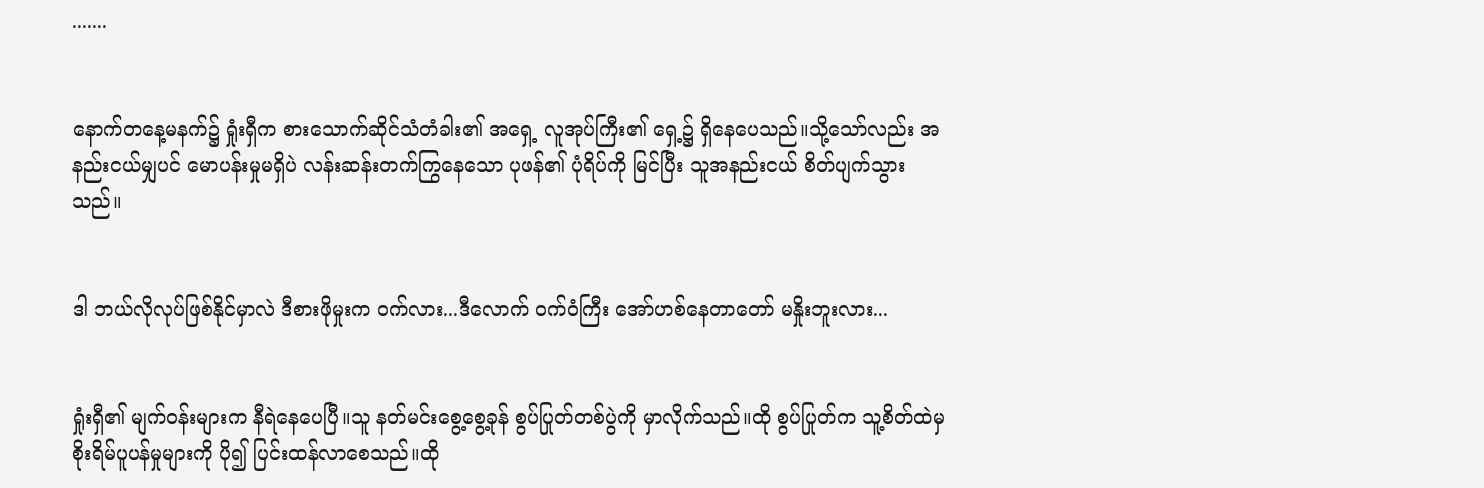.......


နောက်တနေ့မနက်၌ ရှုံးရှီက စားသောက်ဆိုင်သံတံခါး၏ အရှေ့ လူအုပ်ကြီး၏ ရှေ့၌ ရှိနေပေသည်။သို့သော်လည်း အနည်းငယ်မျှပင် မောပန်းမှုမရှိပဲ လန်းဆန်းတက်ကြွနေသော ပုဖန်၏ ပုံရိပ်ကို မြင်ပြီး သူအနည်းငယ် စိတ်ပျက်သွားသည်။


ဒါ ဘယ်လိုလုပ်ဖြစ်နိုင်မှာလဲ ဒီစားဖိုမှုးက ဝက်လား...ဒီလောက် ဝက်ဝံကြီး အော်ဟစ်နေတာတော် မနှိုးဘူးလား...


ရှုံးရှီ၏ မျက်ဝန်းများက နီရဲနေပေပြီ။သူ နတ်မင်းစွေ့စွေ့ခုန် စွပ်ပြုတ်တစ်ပွဲကို မှာလိုက်သည်။ထို စွပ်ပြုတ်က သူ့စိတ်ထဲမှ စိုးရိမ်ပူပန်မှုများကို ပို၍ ပြင်းထန်လာစေသည်။ထို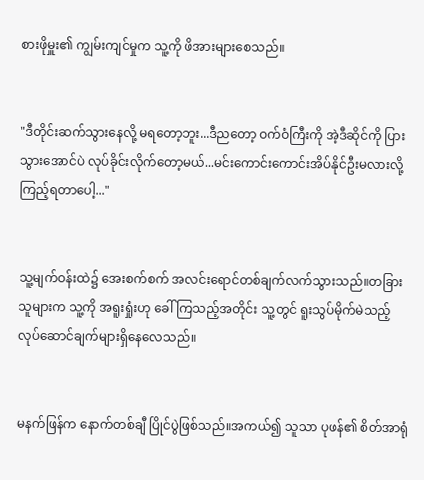စားဖိုမှူး၏ ကျွမ်းကျင်မှုက သူ့ကို ဖိအားများစေသည်။


"ဒီတိုင်းဆက်သွားနေလို့ မရတော့ဘူး...ဒီညတော့ ဝက်ဝံကြီးကို အဲ့ဒီဆိုင်ကို ပြားသွားအောင်ပဲ လုပ်ခိုင်းလိုက်တော့မယ်...မင်းကောင်းကောင်းအိပ်နိုင်ဦးမလားလို့ ကြည့်ရတာပေါ့..."


သူ့မျက်ဝန်းထဲ၌ အေးစက်စက် အလင်းရောင်တစ်ချက်လက်သွားသည်။တခြားသူများက သူ့ကို အရူးရှုံးဟု ခေါ်ကြသည့်အတိုင်း သူ့တွင် ရူးသွပ်မိုက်မဲသည့် လုပ်ဆောင်ချက်များရှိနေလေသည်။


မနက်ဖြန်က နောက်တစ်ချီ ပြိုင်ပွဲဖြစ်သည်။အကယ်၍ သူသာ ပုဖန်၏ စိတ်အာရုံ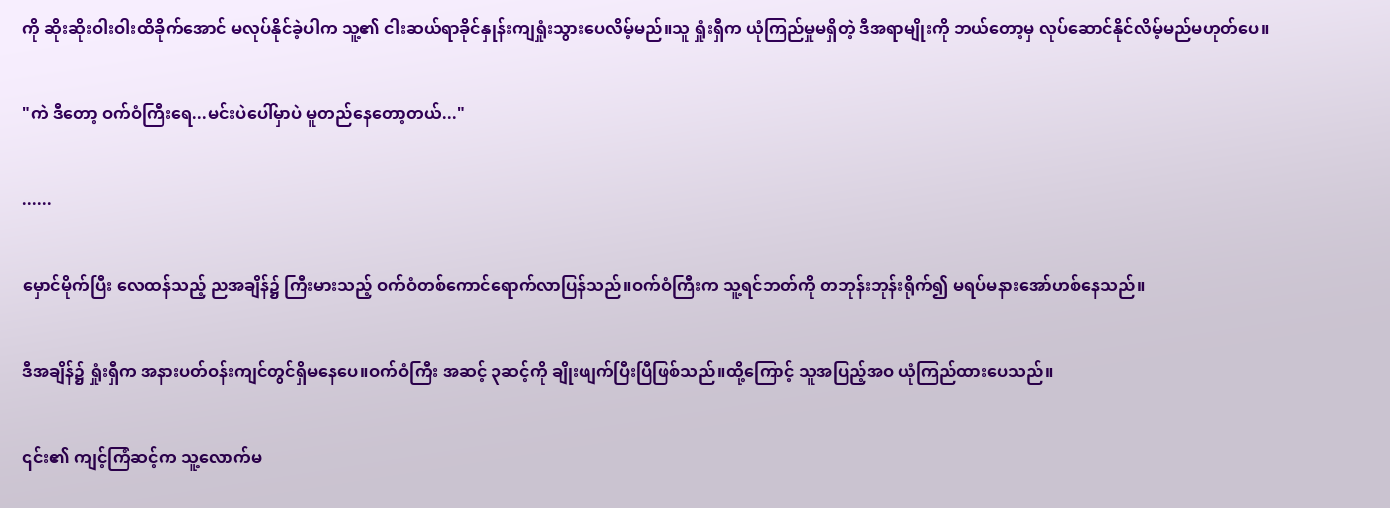ကို ဆိုးဆိုးဝါးဝါးထိခိုက်အောင် မလုပ်နိုင်ခဲ့ပါက သူ့၏ ငါးဆယ်ရာခိုင်နှုန်းကျရှုံးသွားပေလိမ့်မည်။သူ ရှုံးရှီက ယုံကြည်မှုမရှိတဲ့ ဒီအရာမျိုးကို ဘယ်တော့မှ လုပ်ဆောင်နိုင်လိမ့်မည်မဟုတ်ပေ။


"ကဲ ဒီတော့ ဝက်ဝံကြီးရေ...မင်းပဲပေါ်မှာပဲ မူတည်နေတော့တယ်..."


......


မှောင်မိုက်ပြီး လေထန်သည့် ညအချိန်၌ ကြီးမားသည့် ဝက်ဝံတစ်ကောင်ရောက်လာပြန်သည်။ဝက်ဝံကြီးက သူ့ရင်ဘတ်ကို တဘုန်းဘုန်းရိုက်၍ မရပ်မနားအော်ဟစ်နေသည်။


ဒီအချိန်၌ ရှုံးရှီက အနားပတ်ဝန်းကျင်တွင်ရှိမနေပေ။ဝက်ဝံကြီး အဆင့် ၃ဆင့်ကို ချိုးဖျက်ပြီးပြီဖြစ်သည်။ထို့ကြောင့် သူအပြည့်အဝ ယုံကြည်ထားပေသည်။


၎င်း၏ ကျင့်ကြံဆင့်က သူ့လောက်မ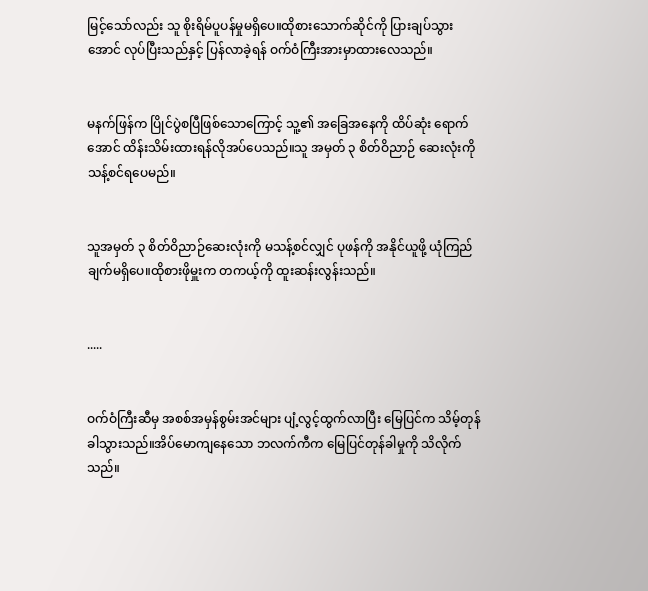မြင့်သော်လည်း သူ စိုးရိမ်ပူပန်မှုမရှိပေ။ထိုစားသောက်ဆိုင်ကို ပြားချပ်သွားအောင် လုပ်ပြီးသည်နှင့် ပြန်လာခဲ့ရန် ဝက်ဝံကြီးအားမှာထားလေသည်။


မနက်ဖြန်က ပြိုင်ပွဲစပြီဖြစ်သောကြောင့် သူ့၏ အခြေအနေကို ထိပ်ဆုံး ရောက်အောင် ထိန်းသိမ်းထားရန်လိုအပ်ပေသည်။သူ အမှတ် ၃ စိတ်ဝိညာဉ် ဆေးလုံးကို သန့်စင်ရပေမည်။


သူအမှတ် ၃ စိတ်ဝိညာဉ်ဆေးလုံးကို မသန့်စင်လျှင် ပုဖန်ကို အနိုင်ယူဖို့ ယုံကြည်ချက်မရှိပေ။ထိုစားဖိုမှူးက တကယ့်ကို ထူးဆန်းလွန်းသည်။


.....


ဝက်ဝံကြီးဆီမှ အစစ်အမှန်စွမ်းအင်များ ပျံ့လွင့်ထွက်လာပြီး မြေပြင်က သိမ့်တုန်ခါသွားသည်။အိပ်မောကျနေသော ဘလက်ကီက မြေပြင်တုန်ခါမှုကို သိလိုက်သည်။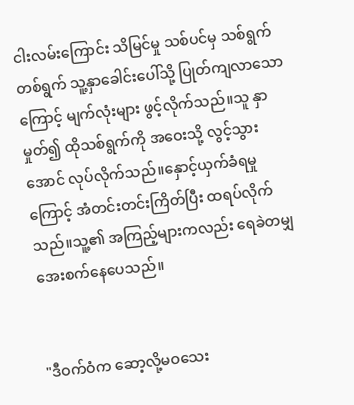ငါးလမ်းကြောင်း သိမြင်မှု သစ်ပင်မှ သစ်ရွက်တစ်ရွက် သူ့နှာခေါင်းပေါ်သို့ ပြုတ်ကျလာသောကြောင့် မျက်လုံးများ ဖွင့်လိုက်သည်။သူ နှာမှုတ်၍ ထိုသစ်ရွက်ကို အဝေးသို့ လွင့်သွားအောင် လုပ်လိုက်သည်။နှောင့်ယှက်ခံရမှုကြောင့် အံတင်းတင်းကြိတ်ပြီး ထရပ်လိုက်သည်။သူ့၏ အကြည့်များကလည်း ရေခဲတမျှ အေးစက်နေပေသည်။


"ဒီဝက်ဝံက ဆော့လို့မဝသေး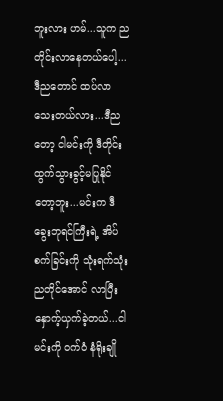ဘူးလား ဟမ်...သူက ညတိုင်းလာနေတယ်ပေါ့...ဒီညတောင် ထပ်လာသေးတယ်လား...ဒီညတော့ ငါမင်းကို ဒီတိုင်းထွက်သွားခွင့်မပြုနိုင်တော့ဘူး...မင်းက ဒီခွေးဘုရင်ကြီးရဲ့ အိပ်စက်ခြင်းကို သုံးရက်သုံးညတိုင်အောင် လာပြီး နှောက့်ယှက်ခဲ့တယ်...ငါမင်းကို ဝက်ဝံ နံရိုးချို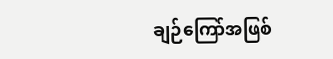ချဉ်ကြော်အဖြစ်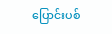ပြောင်းပစ်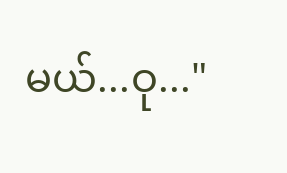မယ်...ဝု..."